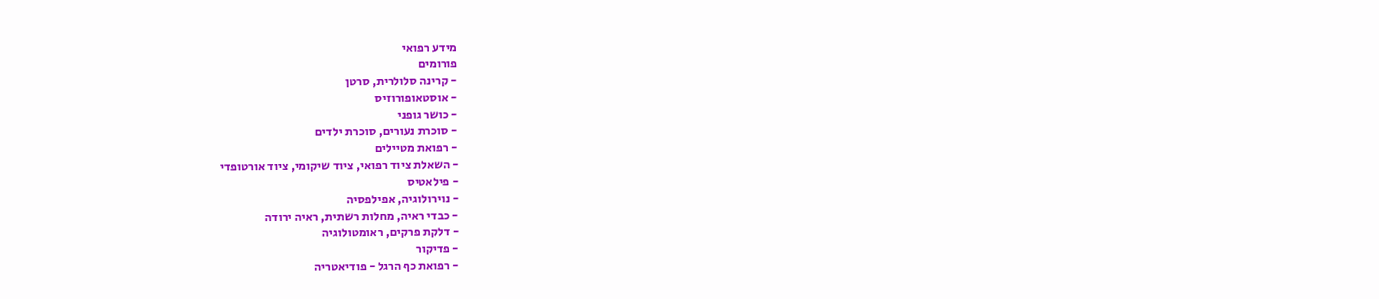מידע רפואי
פורומים
- קרינה סלולרית, סרטן
- אוסטאופורוזיס
- כושר גופני
- סוכרת נעורים, סוכרת ילדים
- רפואת מטיילים
- השאלת ציוד רפואי, ציוד שיקומי, ציוד אורטופדי
- פילאטיס
- נוירולוגיה, אפילפסיה
- כבדי ראיה, מחלות רשתית, ראיה ירודה
- דלקת פרקים, ראומטולוגיה
- פדיקור
- רפואת כף הרגל - פודיאטריה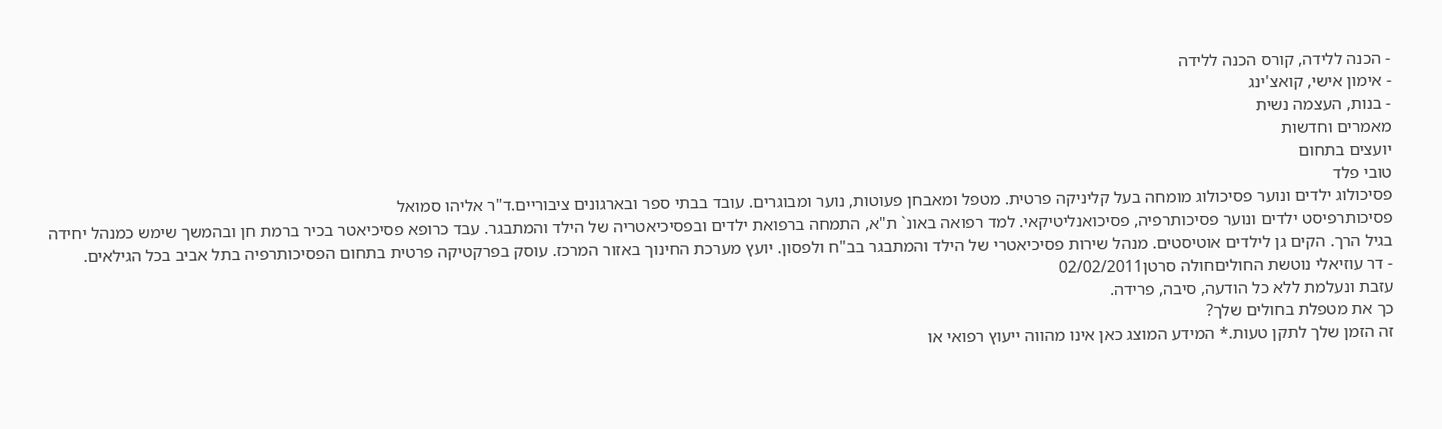- הכנה ללידה, קורס הכנה ללידה
- אימון אישי, קואצ'ינג
- בנות, העצמה נשית
מאמרים וחדשות
יועצים בתחום
טובי פלד
פסיכולוג ילדים ונוער פסיכולוג מומחה בעל קליניקה פרטית. מטפל ומאבחן פעוטות, נוער ומבוגרים. עובד בבתי ספר ובארגונים ציבוריים.ד"ר אליהו סמואל
פסיכותרפיסט ילדים ונוער פסיכותרפיה, פסיכואנליטיקאי. למד רפואה באונ` ת"א, התמחה ברפואת ילדים ובפסיכיאטריה של הילד והמתבגר. עבד כרופא פסיכיאטר בכיר ברמת חן ובהמשך שימש כמנהל יחידה בגיל הרך. הקים גן לילדים אוטיסטים. מנהל שירות פסיכיאטרי של הילד והמתבגר בב"ח ולפסון. יועץ מערכת החינוך באזור המרכז. עוסק בפרקטיקה פרטית בתחום הפסיכותרפיה בתל אביב בכל הגילאים.
- דר עוזיאלי נוטשת החוליםחולה סרטן02/02/2011
עזבת ונעלמת ללא כל הודעה, סיבה, פרידה.
כך את מטפלת בחולים שלך?
זה הזמן שלך לתקן טעות.* המידע המוצג כאן אינו מהווה ייעוץ רפואי או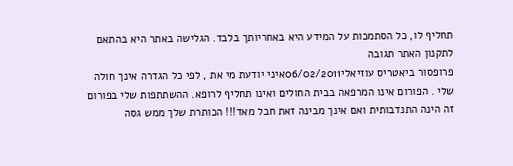תחליף לו, כל הסתמכות על המידע היא באחריותך בלבד. הגלישה באתר היא בהתאם לתקנון האתר תגובה
פרופסור ביאטריס עוזיאלי06/02/2011איני יודעת מי את , לפי כל הגדרה אינך חולה שלי . הפורום אינו המרפאה בבית החולים ואינו תחליף לרופא. ההשתתפות שלי בפורום זה הינה התנדבותית ואם אינך מבינה זאת חבל מאד!!! הכותרת שלך ממש גסה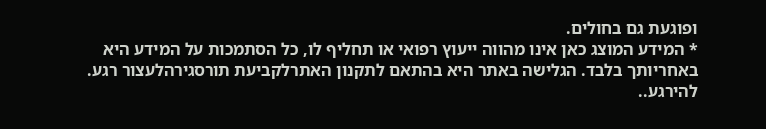ופוגעת גם בחולים.
* המידע המוצג כאן אינו מהווה ייעוץ רפואי או תחליף לו, כל הסתמכות על המידע היא באחריותך בלבד. הגלישה באתר היא בהתאם לתקנון האתרלקביעת תורסגירהלעצור רגע. להירגע..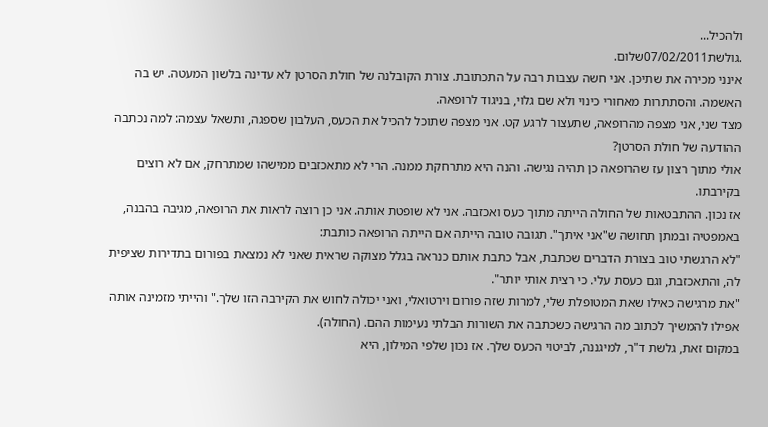ולהכיל...
.גולשת07/02/2011שלום.
אינני מכירה את שתיכן. אני חשה עצבות רבה על התכתובת. צורת הקובלנה של חולת הסרטן לא עדינה בלשון המעטה. יש בה האשמה. והסתתרות מאחורי כינוי ולא שם גלוי, בניגוד לרופאה.
מצד שני, אני מצפה מהרופאה, שתעצור לרגע קט. אני מצפה שתוכל להכיל את הכעס, העלבון שספגה, ותשאל עצמה: למה נכתבה ההודעה של חולת הסרטן?
אולי מתוך רצון עז שהרופאה כן תהיה נגישה. והנה היא מתרחקת ממנה. הרי לא מתאכזבים ממישהו שמתרחק, אם לא רוצים בקירבתו.
אז נכון. ההתבטאות של החולה הייתה מתוך כעס ואכזבה. אני לא שופטת אותה. אני כן רוצה לראות את הרופאה, מגיבה בהבנה, באמפטיה ובמתן תחושה ש"אני איתך". תגובה טובה הייתה אם הייתה הרופאה כותבת:
"לא הרגשתי טוב בצורת הדברים שכתבת, אבל כתבת אותם כנראה בגלל מצוקה שראית שאני לא נמצאת בפורום בתדירות שציפית לה, והתאכזבת, וגם כעסת עלי. כי רצית אותי יותר".
"את מרגישה כאילו שאת המטופלת שלי, למרות שזה פורום וירטואלי, ואני יכולה לחוש את הקירבה הזו שלך." והייתי מזמינה אותה אפילו להמשיך לכתוב מה הרגישה כשכתבה את השורות הבלתי נעימות ההם. (החולה).
במקום זאת, גלשת ד"ר, למיגננה, לביטוי הכעס שלך. אז נכון שלפי המילון, היא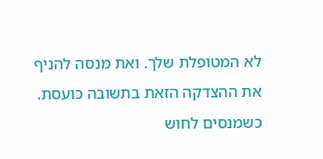לא המטופלת שלך. ואת מנסה להניף את ההצדקה הזאת בתשובה כועסת.
כשמנסים לחוש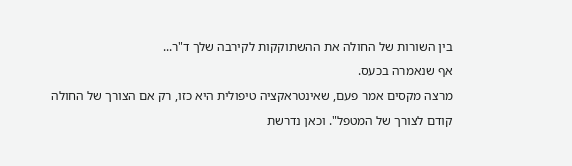בין השורות של החולה את ההשתוקקות לקירבה שלך ד"ר...
אף שנאמרה בכעס.
מרצה מקסים אמר פעם, שאינטראקציה טיפולית היא כזו, רק אם הצורך של החולה קודם לצורך של המטפל". וכאן נדרשת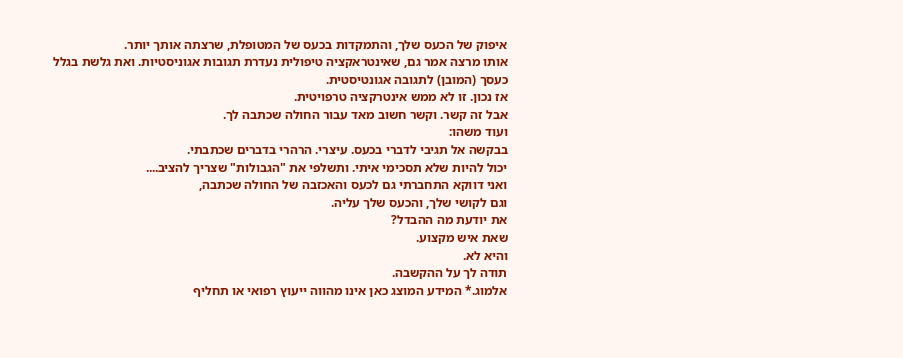איפוק של הכעס שלך, והתמקדות בכעס של המטופלת, שרצתה אותך יותר.
אותו מרצה אמר גם, שאינטראקציה טיפולית נעדרת תגובות אגוניסטיות. ואת גלשת בגלל כעסך (המובן) לתגובה אגונטיסטית.
אז נכון. זו לא ממש אינטרקציה טרפויטית.
אבל זה קשר. וקשר חשוב מאד עבור החולה שכתבה לך.
ועוד משהו:
בבקשה אל תגיבי לדברי בכעס. עיצרי. הרהרי בדברים שכתבתי.
יכול להיות שלא תסכימי איתי. ותשלפי את "הגבולות" שצריך להציב....
ואני דווקא התחברתי גם לכעס והאכזבה של החולה שכתבה,
וגם לקושי שלך, והכעס שלך עליה.
את יודעת מה ההבדל?
שאת איש מקצוע.
והיא לא.
תודה לך על ההקשבה.
אלמוג.* המידע המוצג כאן אינו מהווה ייעוץ רפואי או תחליף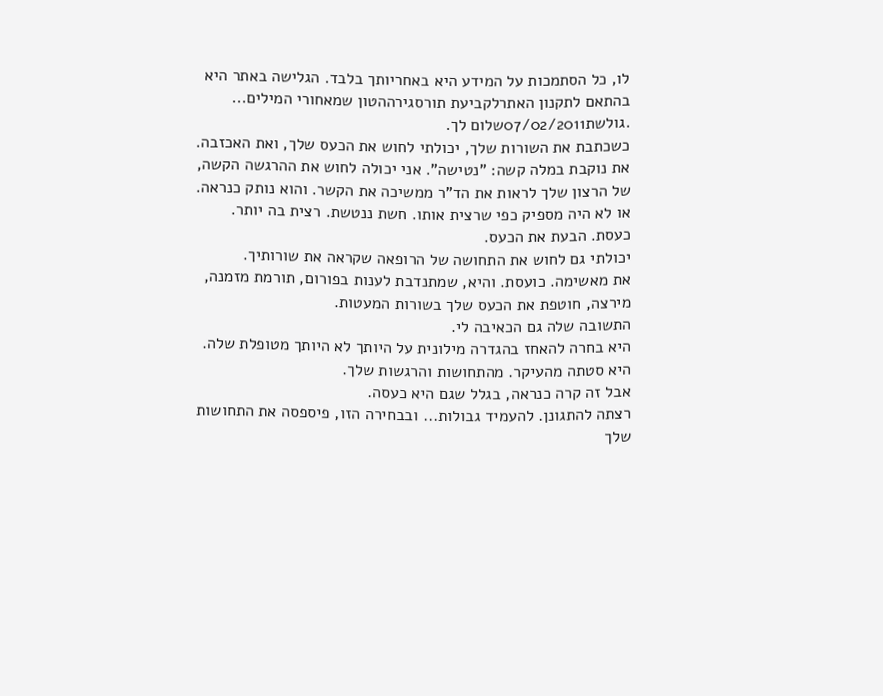לו, כל הסתמכות על המידע היא באחריותך בלבד. הגלישה באתר היא בהתאם לתקנון האתרלקביעת תורסגירההטון שמאחורי המילים...
.גולשת07/02/2011שלום לך.
כשכתבת את השורות שלך, יכולתי לחוש את הכעס שלך, ואת האכזבה. את נוקבת במלה קשה: "נטישה". אני יכולה לחוש את ההרגשה הקשה, של הרצון שלך לראות את הד"ר ממשיכה את הקשר. והוא נותק כנראה. או לא היה מספיק כפי שרצית אותו. חשת ננטשת. רצית בה יותר. כעסת. הבעת את הכעס.
יכולתי גם לחוש את התחושה של הרופאה שקראה את שורותיך.
את מאשימה. כועסת. והיא, שמתנדבת לענות בפורום, תורמת מזמנה, מירצה, חוטפת את הכעס שלך בשורות המעטות.
התשובה שלה גם הכאיבה לי.
היא בחרה להאחז בהגדרה מילונית על היותך לא היותך מטופלת שלה.
היא סטתה מהעיקר. מהתחושות והרגשות שלך.
אבל זה קרה כנראה, בגלל שגם היא כעסה.
רצתה להתגונן. להעמיד גבולות... ובבחירה הזו, פיספסה את התחושות שלך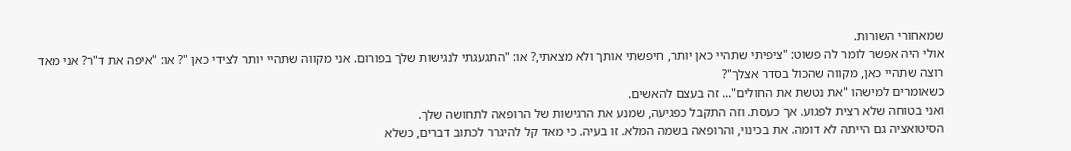שמאחורי השורות.
אולי היה אפשר לומר לה פשוט: "ציפיתי שתהיי כאן יותר, חיפשתי אותך ולא מצאתי,? או: "התגעגתי לנגישות שלך בפורום. אני מקווה שתהיי יותר לצידי כאן "? או: "איפה את ד"ר? אני מאד רוצה שתהיי כאן, מקווה שהכול בסדר אצלך"?
כשאומרים למישהו "את נטשת את החולים"... זה בעצם להאשים.
ואני בטוחה שלא רצית לפגוע. אך כעסת. וזה התקבל כפגיעה, שמנע את הרגישות של הרופאה לתחושה שלך.
הסיטואציה גם הייתה לא דומה. את בכינוי, והרופאה בשמה המלא. זו בעיה. כי מאד קל להיגרר לכתוב דברים, כשלא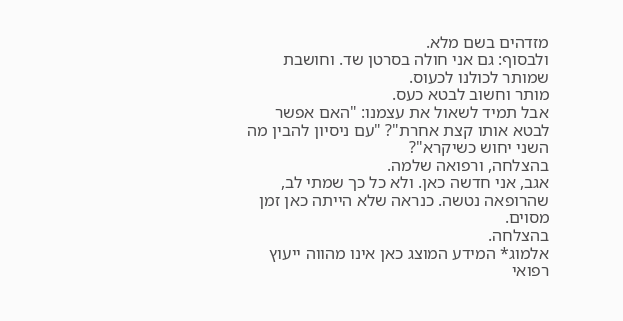מזדהים בשם מלא.
ולבסוף: גם אני חולה בסרטן שד. וחושבת שמותר לכולנו לכעוס.
מותר וחשוב לבטא כעס.
אבל תמיד לשאול את עצמנו: "האם אפשר לבטא אותו קצת אחרת"? "עם ניסיון להבין מה השני יחוש כשיקרא"?
בהצלחה, ורפואה שלמה.
אגב, אני חדשה כאן. ולא כל כך שמתי לב, שהרופאה נטשה. כנראה שלא הייתה כאן זמן מסוים.
בהצלחה.
אלמוג* המידע המוצג כאן אינו מהווה ייעוץ רפואי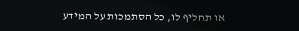או תחליף לו, כל הסתמכות על המידע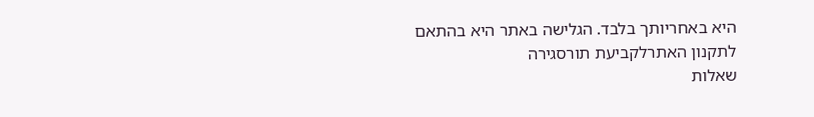היא באחריותך בלבד. הגלישה באתר היא בהתאם לתקנון האתרלקביעת תורסגירה
שאלות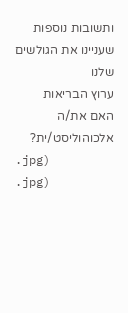ותשובות נוספות שעניינו את הגולשים שלנו
ערוץ הבריאות
האם את/ה אלכוהוליסט/ית?
.jpg)
.jpg)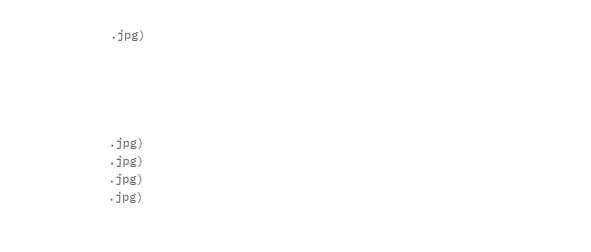.jpg)





.jpg)
.jpg)
.jpg)
.jpg)